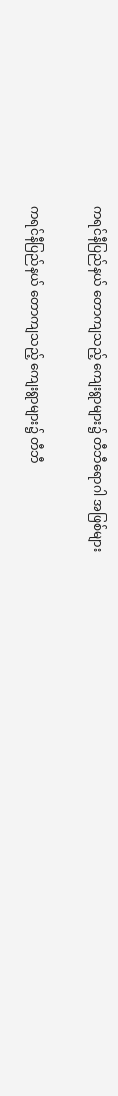ကရင်နီပြည်နယ် တောကျသည့် ကျေးရွာများ၌ တီဘီရောဂါ အဖြစ်များ

ကရင်နီပြည်နယ် တောကျသည့် ကျေးရွာများ၌ တီဘီ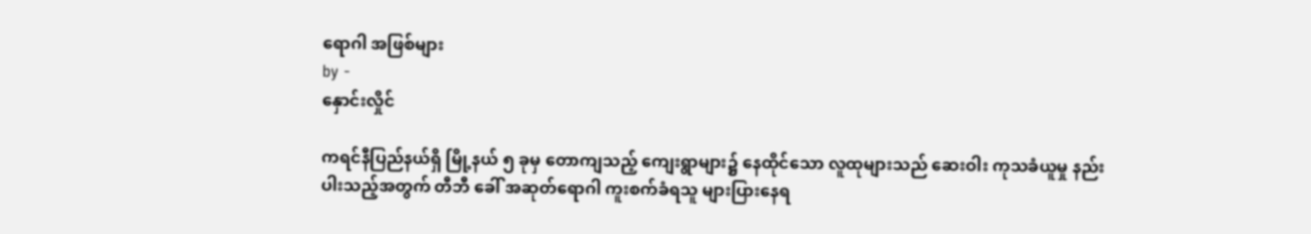ရောဂါ အဖြစ်များ
by -
နှောင်းလှိုင်

ကရင်နီပြည်နယ်ရှိ မြို့နယ် ၅ ခုမှ တောကျသည့် ကျေးရွာများ၌ နေထိုင်သော လူထုများသည် ဆေးဝါး ကုသခံယူမှု နည်းပါးသည့်အတွက် တီဘီ ခေါ် အဆုတ်ရောဂါ ကူးစက်ခံရသူ များပြားနေရ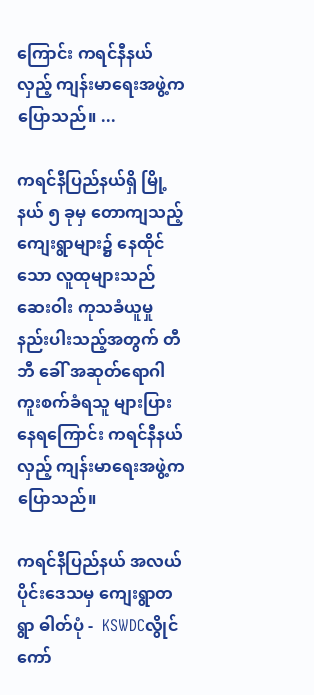ကြောင်း ကရင်နီနယ်လှည့် ကျန်းမာရေးအဖွဲ့က ပြောသည်။ ...

ကရင်နီပြည်နယ်ရှိ မြို့နယ် ၅ ခုမှ တောကျသည့် ကျေးရွာများ၌ နေထိုင်သော လူထုများသည် ဆေးဝါး ကုသခံယူမှု နည်းပါးသည့်အတွက် တီဘီ ခေါ် အဆုတ်ရောဂါ ကူးစက်ခံရသူ များပြားနေရကြောင်း ကရင်နီနယ်လှည့် ကျန်းမာရေးအဖွဲ့က ပြောသည်။

ကရင်နီပြည်နယ် အလယ်ပိုင်းဒေသမှ ကျေးရွာတရွာ ဓါတ်ပုံ -  KSWDCလွိုင်ကော်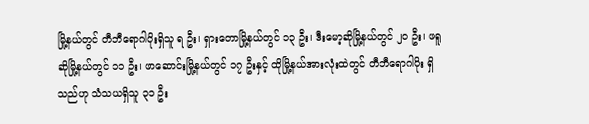မြို့နယ်တွင် တီဘီရောဂါပိုးရှိသူ ရ ဦး၊ ရှားတောမြို့နယ်တွင် ၁၃ ဦး၊ ဒီးမော့ဆိုမြို့နယ်တွင် ၂၀ ဦး၊ ဖရူဆိုမြို့နယ်တွင် ၁၁ ဦး၊ ဖာဆောင်းမြို့နယ်တွင် ၁၇ ဦးနှင့် ထိုမြို့နယ်အားလုံးထဲတွင် တီဘီရောဂါပိုး ရှိသည်ဟု သံသယရှိသူ ၃၁ ဦး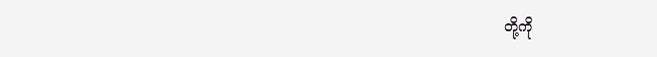တို့ကို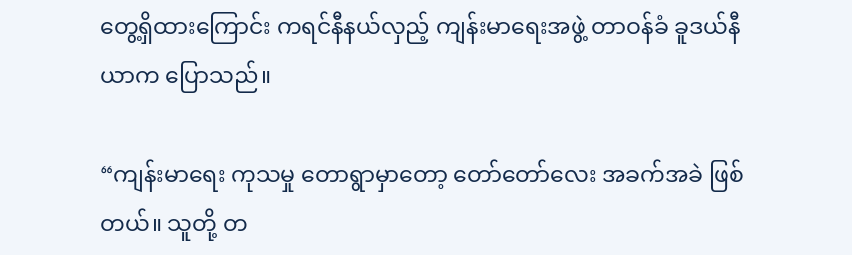တွေ့ရှိထားကြောင်း ကရင်နီနယ်လှည့် ကျန်းမာရေးအဖွဲ့ တာဝန်ခံ ခူဒယ်နီယာက ပြောသည်။

“ကျန်းမာရေး ကုသမှု တောရွာမှာတော့ တော်တော်လေး အခက်အခဲ ဖြစ်တယ်။ သူတို့ တ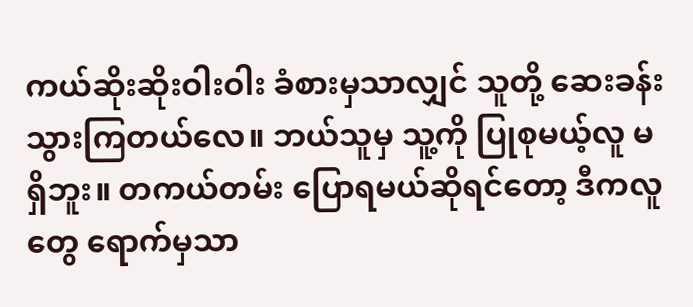ကယ်ဆိုးဆိုးဝါးဝါး ခံစားမှသာလျှင် သူတို့ ဆေးခန်းသွားကြတယ်လေ။ ဘယ်သူမှ သူ့ကို ပြုစုမယ့်လူ မရှိဘူး။ တကယ်တမ်း ပြောရမယ်ဆိုရင်တော့ ဒီကလူတွေ ရောက်မှသာ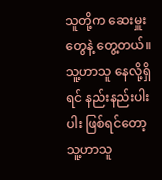သူတို့က ဆေးမှူးတွေနဲ့ တွေ့တယ်။ သူ့ဟာသူ နေလို့ရှိရင် နည်းနည်းပါးပါး ဖြစ်ရင်တော့ သူ့ဟာသူ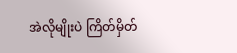အဲလိုမျိုးပဲ ကြိတ်မှိတ်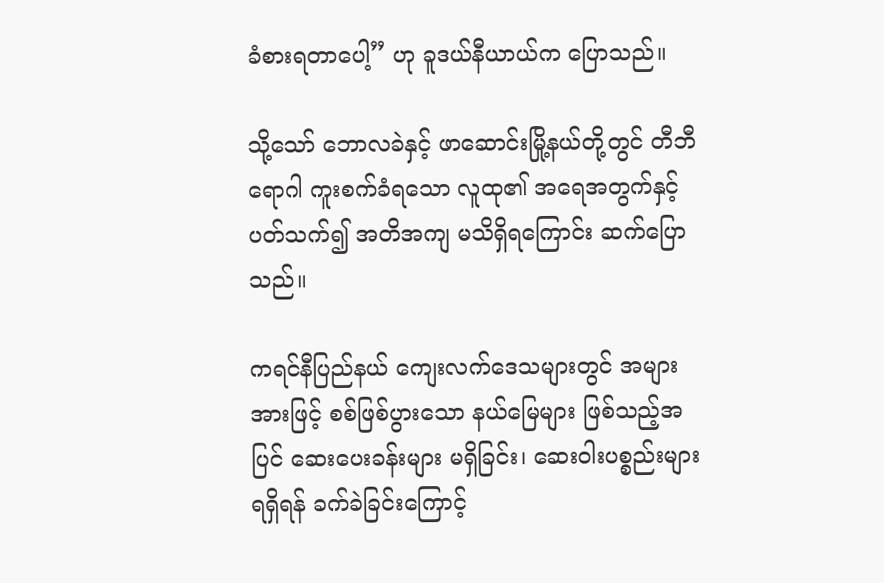ခံစားရတာပေါ့” ဟု ခူဒယ်နီယာယ်က ပြောသည်။

သို့သော် ဘောလခဲနှင့် ဖာဆောင်းမြို့နယ်တို့တွင် တီဘီရောဂါ ကူးစက်ခံရသော လူထု၏ အရေအတွက်နှင့် ပတ်သက်၍ အတိအကျ မသိရှိရကြောင်း ဆက်ပြောသည်။

ကရင်နီပြည်နယ် ကျေးလက်ဒေသများတွင် အများအားဖြင့် စစ်ဖြစ်ပွားသော နယ်မြေများ ဖြစ်သည့်အပြင် ဆေးပေးခန်းများ မရှိခြင်း၊ ဆေးဝါးပစ္စည်းများ ရရှိရန် ခက်ခဲခြင်းကြောင့်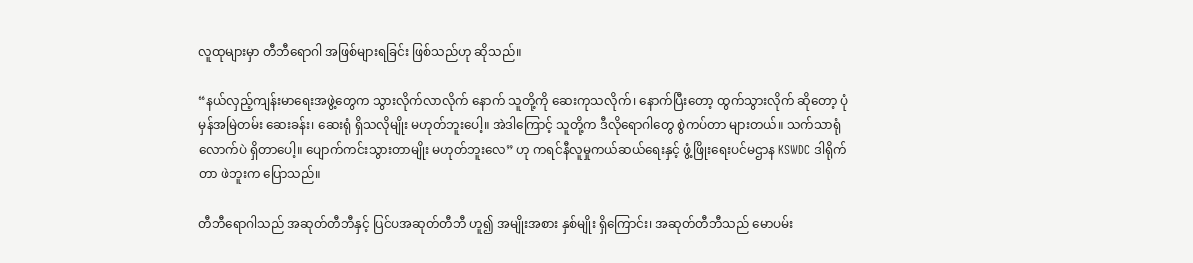လူထုများမှာ တီဘီရောဂါ အဖြစ်များရခြင်း ဖြစ်သည်ဟု ဆိုသည်။

“နယ်လှည့်ကျန်းမာရေးအဖွဲ့တွေက သွားလိုက်လာလိုက် နောက် သူတို့ကို ဆေးကုသလိုက်၊ နောက်ပြီးတော့ ထွက်သွားလိုက် ဆိုတော့ ပုံမှန်အမြဲတမ်း ဆေးခန်း၊ ဆေးရုံ ရှိသလိုမျိုး မဟုတ်ဘူးပေါ့။ အဲဒါကြောင့် သူတို့က ဒီလိုရောဂါတွေ စွဲကပ်တာ များတယ်။ သက်သာရုံလောက်ပဲ ရှိတာပေါ့။ ပျောက်ကင်းသွားတာမျိုး မဟုတ်ဘူးလေ” ဟု ကရင်နီလူမှုကယ်ဆယ်ရေးနှင့် ဖွံ့ဖြိုးရေးပင်မဌာန KSWDC ဒါရိုက်တာ ဖဲဘူးက ပြောသည်။

တီဘီရောဂါသည် အဆုတ်တီဘီနှင့် ပြင်ပအဆုတ်တီဘီ ဟူ၍ အမျိုးအစား နှစ်မျိုး ရှိကြောင်း၊ အဆုတ်တီဘီသည် မောပမ်း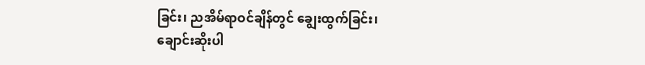ခြင်း၊ ညအိမ်ရာဝင်ချိန်တွင် ချွေးထွက်ခြင်း၊ ချောင်းဆိုးပါ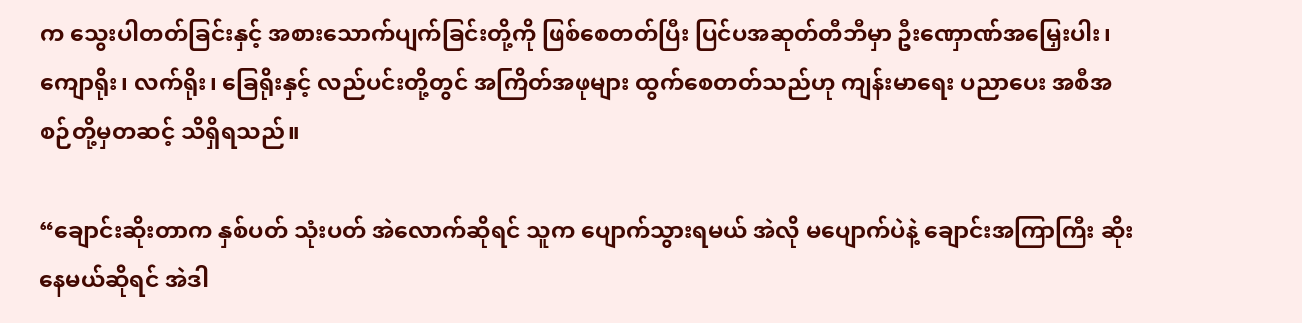က သွေးပါတတ်ခြင်းနှင့် အစားသောက်ပျက်ခြင်းတို့ကို ဖြစ်စေတတ်ပြီး ပြင်ပအဆုတ်တီဘီမှာ ဦးဏှောဏ်အမြှေးပါး၊ ကျောရိုး၊ လက်ရိုး၊ ခြေရိုးနှင့် လည်ပင်းတို့တွင် အကြိတ်အဖုများ ထွက်စေတတ်သည်ဟု ကျန်းမာရေး ပညာပေး အစီအစဉ်တို့မှတဆင့် သိရှိရသည်။

“ချောင်းဆိုးတာက နှစ်ပတ် သုံးပတ် အဲလောက်ဆိုရင် သူက ပျောက်သွားရမယ် အဲလို မပျောက်ပဲနဲ့ ချောင်းအကြာကြီး ဆိုးနေမယ်ဆိုရင် အဲဒါ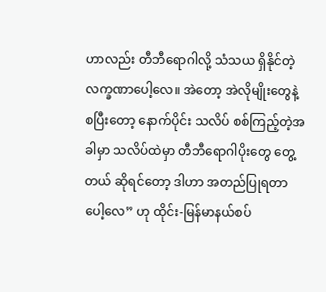ဟာလည်း တီဘီရောဂါလို့ သံသယ ရှိနိုင်တဲ့ လက္ခဏာပေါ့လေ။ အဲတော့ အဲလိုမျိုးတွေနဲ့ စပြီးတော့ နောက်ပိုင်း သလိပ် စစ်ကြည့်တဲ့အခါမှာ သလိပ်ထဲမှာ တီဘီရောဂါပိုးတွေ တွေ့တယ် ဆိုရင်တော့ ဒါဟာ အတည်ပြုရတာပေါ့လေ” ဟု ထိုင်း-မြန်မာနယ်စပ်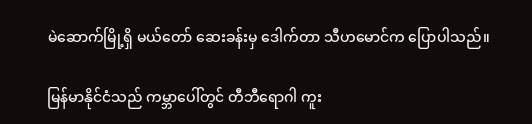မဲဆောက်မြို့ရှိ မယ်တော် ဆေးခန်းမှ ဒေါက်တာ သီဟမောင်က ပြောပါသည်။

မြန်မာနိုင်ငံသည် ကမ္ဘာပေါ်တွင် တီဘီရောဂါ ကူး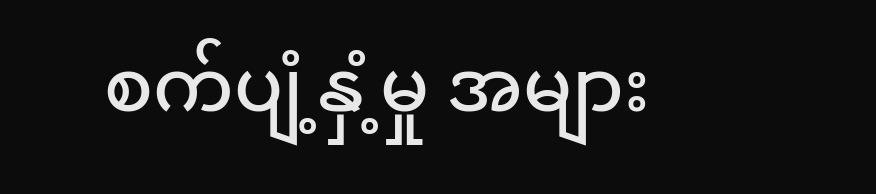စက်ပျံ့နှံ့မှု အများ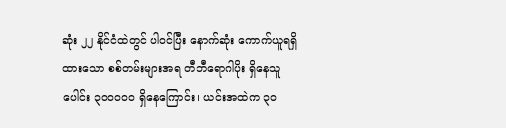ဆုံး ၂၂ နိုင်ငံထဲတွင် ပါ၀င်ပြီး နောက်ဆုံး ကောက်ယူရရှိထားသော စစ်တမ်းများအရ တီဘီရောဂါပိုး ရှိနေသူပေါင်း ၃၀၀၀၀၀ ရှိနေကြောင်း၊ ယင်းအထဲက ၃၀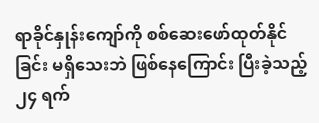ရာခိုင်နှုန်းကျော်ကို စစ်ဆေးဖော်ထုတ်နိုင်ခြင်း မရှိသေးဘဲ ဖြစ်နေကြောင်း ပြီးခဲ့သည့် ၂၄ ရက်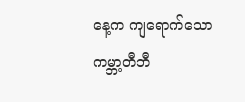နေ့က ကျရောက်သော ကမ္ဘာ့တီဘီ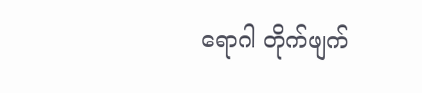ရောဂါ တိုက်ဖျက်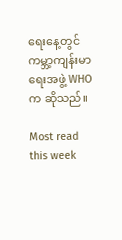ရေးနေ့တွင် ကမ္ဘာ့ကျန်းမာရေးအဖွဲ့ WHO က ဆိုသည်။

Most read this week